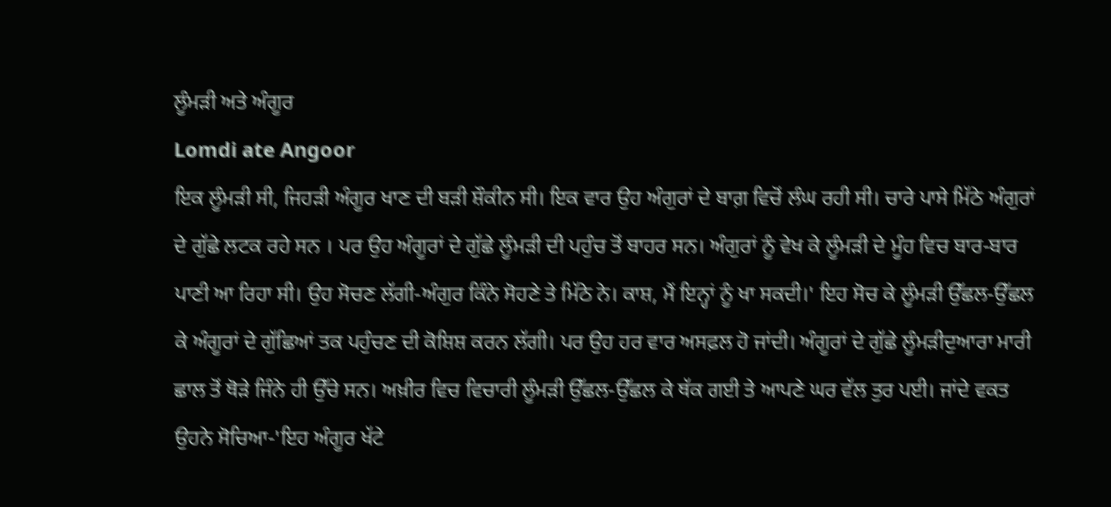ਲੂੰਮੜੀ ਅਤੇ ਅੰਗੂਰ
Lomdi ate Angoor
ਇਕ ਲੂੰਮੜੀ ਸੀ, ਜਿਹੜੀ ਅੰਗੂਰ ਖਾਣ ਦੀ ਬੜੀ ਸ਼ੌਕੀਨ ਸੀ। ਇਕ ਵਾਰ ਉਹ ਅੰਗੁਰਾਂ ਦੇ ਬਾਗ਼ ਵਿਚੋਂ ਲੰਘ ਰਹੀ ਸੀ। ਚਾਰੇ ਪਾਸੇ ਮਿੱਠੇ ਅੰਗੁਰਾਂ ਦੇ ਗੁੱਛੇ ਲਟਕ ਰਹੇ ਸਨ । ਪਰ ਉਹ ਅੰਗੂਰਾਂ ਦੇ ਗੁੱਛੇ ਲੂੰਮੜੀ ਦੀ ਪਹੁੰਚ ਤੋਂ ਬਾਹਰ ਸਨ। ਅੰਗੁਰਾਂ ਨੂੰ ਵੇਖ ਕੇ ਲੂੰਮੜੀ ਦੇ ਮੂੰਹ ਵਿਚ ਬਾਰ-ਬਾਰ ਪਾਣੀ ਆ ਰਿਹਾ ਸੀ। ਉਹ ਸੋਚਣ ਲੱਗੀ-ਅੰਗੁਰ ਕਿੰਨੇ ਸੋਹਣੇ ਤੇ ਮਿੱਠੇ ਨੇ। ਕਾਸ਼, ਮੈਂ ਇਨ੍ਹਾਂ ਨੂੰ ਖਾ ਸਕਦੀ।' ਇਹ ਸੋਚ ਕੇ ਲੂੰਮੜੀ ਉੱਛਲ-ਉੱਛਲ ਕੇ ਅੰਗੂਰਾਂ ਦੇ ਗੁੱਛਿਆਂ ਤਕ ਪਹੁੰਚਣ ਦੀ ਕੋਸ਼ਿਸ਼ ਕਰਨ ਲੱਗੀ। ਪਰ ਉਹ ਹਰ ਵਾਰ ਅਸਫ਼ਲ ਹੋ ਜਾਂਦੀ। ਅੰਗੂਰਾਂ ਦੇ ਗੁੱਛੇ ਲੂੰਮੜੀਦੁਆਰਾ ਮਾਰੀ ਛਾਲ ਤੋਂ ਥੋੜੇ ਜਿੰਨੇ ਹੀ ਉੱਚੇ ਸਨ। ਅਖ਼ੀਰ ਵਿਚ ਵਿਚਾਰੀ ਲੂੰਮੜੀ ਉੱਛਲ-ਉੱਛਲ ਕੇ ਥੱਕ ਗਈ ਤੇ ਆਪਣੇ ਘਰ ਵੱਲ ਤੁਰ ਪਈ। ਜਾਂਦੇ ਵਕਤ ਉਹਨੇ ਸੋਚਿਆ-'ਇਹ ਅੰਗੂਰ ਖੱਟੇ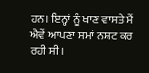ਹਨ। ਇਨ੍ਹਾਂ ਨੂੰ ਖਾਣ ਵਾਸਤੇ ਮੈਂ ਐਵੇਂ ਆਪਣਾ ਸਮਾਂ ਨਸ਼ਟ ਕਰ ਰਹੀ ਸੀ।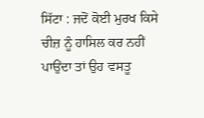ਸਿੱਟਾ : ਜਦੋਂ ਕੋਈ ਮੁਰਖ ਕਿਸੇ ਚੀਜ਼ ਨੂੰ ਹਾਸਿਲ ਕਰ ਨਹੀਂ ਪਾਉਂਦਾ ਤਾਂ ਉਹ ਵਸਤੂ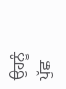ਉਹਨੂੰ ਪੁੱਛ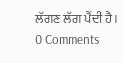ਲੱਗਣ ਲੱਗ ਪੈਂਦੀ ਹੈ।
0 Comments